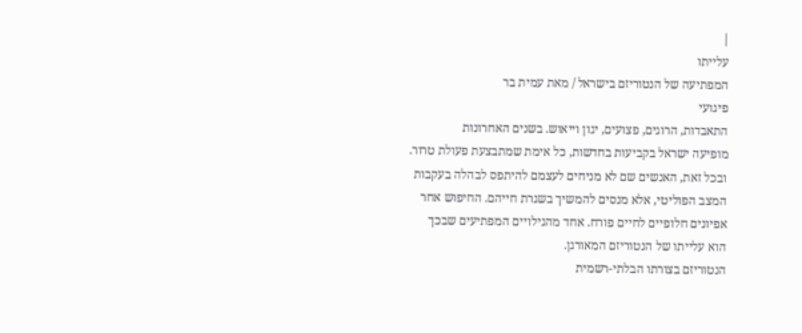|
עלייתו
המפתיעה של הנטוריזם בישראל / מאת עמית בר
פיגועי
התאבדות, הרוגים, פצועים, יגון וייאוש. בשנים האחרונות
מופיעה ישראל בקביעות בחדשות, כל אימת שמתבצעת פעולת טרור.
ובכל זאת, האנשים שם לא מניחים לעצמם להיתפס לבהלה בעקבות
המצב הפוליטי, אלא מנסים להמשיך בשגרת חייהם. החיפוש אחר
אפיונים חלופיים לחיים פורח. אחד מהגילויים המפתיעים שבכך
הוא עלייתו של הנטוריזם המאורגן.
הנטוריזם בצורתו הבלתי-רשמית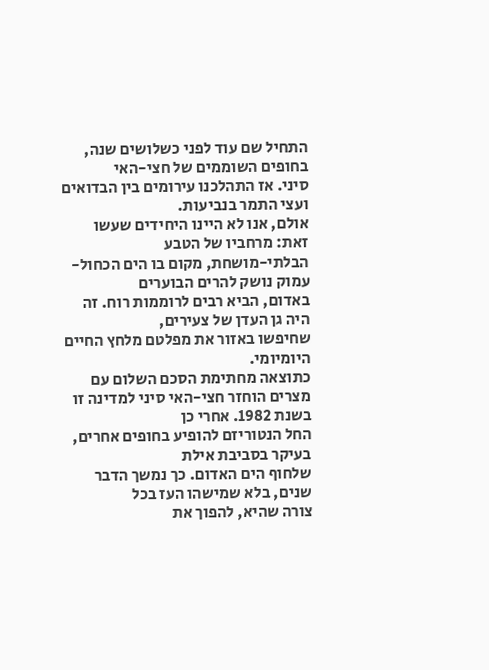התחיל שם עוד לפני כשלושים שנה, בחופים השוממים של חצי-האי
סיני. אז התהלכנו עירומים בין הבדואים ועצי התמר בנביעות.
אולם, אנו לא היינו היחידים שעשו זאת: מרחביו של הטבע
הבלתי-מושחת, מקום בו הים הכחול-עמוק נושק להרים הבוערים
באדום, הביא רבים לרוממות רוח. זה היה גן העדן של צעירים,
שחיפשו באזור את מפלטם מלחץ החיים היומיומי.
כתוצאה מחתימת הסכם השלום עם
מצרים הוחזר חצי-האי סיני למדינה זו בשנת 1982. אחרי כן
החל הנטוריזם להופיע בחופים אחרים, בעיקר בסביבת אילת
שלחוף הים האדום. כך נמשך הדבר שנים, בלא שמישהו העז בכל
צורה שהיא, להפוך את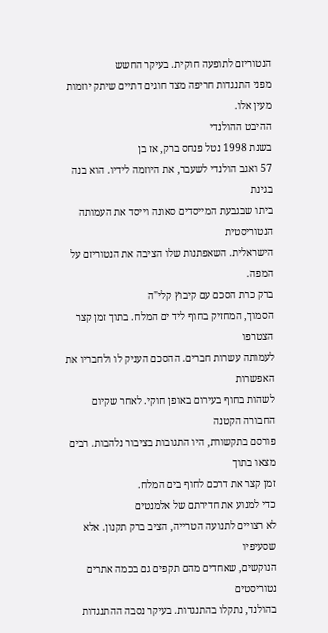הנטוריזם לתופעה חוקית. בעיקר החשש
מפני התנגדות חריפה מצד חוגים דתיים שיתק יוזמות מעין אלו.
ההיבט ההולנדי
בשנת 1998 נטל פנחס ברק, אז בן
57 ואגב הולנדי לשעבר, את היוזמה לידיו. הוא בנה בגינת
ביתו שבגבעת המייסדים סאונה וייסד את העמותה הנטוריסטית
הישראלית. השאפתנות שלו הציבה את הנטוריזם על המפה.
ברק כרת הסכם עם קיבוץ קלי"ה
הסמוך, המחזיק בחוף ליד ים המלח. בתוך זמן קצר הצטרפו
לעמותה עשרות חברים. ההסכם העניק לו ולחבריו את האפשרות
לשהות בחוף בעירום באופן חוקי. לאחר שקיום החבורה הקטנה
פורסם בתקשורת, היו התגובות בציבור נלהבות. רבים מצאו בתוך
זמן קצר את דרכם לחוף בים המלח.
כדי למנוע את חדירתם של אלמנטים
לא רצויים לתנועה הטרייה, הציב ברק תקנון. אלא שסעיפיו
הנוקשים, שאחדים מהם תקפים גם בכמה אתרים נטוריסטים
בהולנד, נתקלו בהתנגדות. בעיקר נסבה ההתנגדות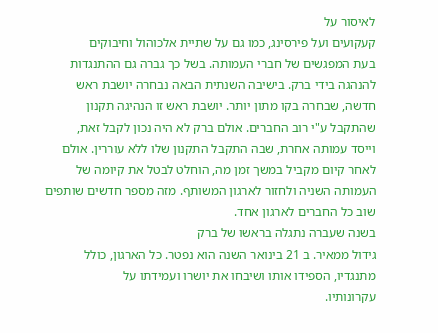לאיסור על
קעקועים ועל פירסינג, כמו גם על שתיית אלכוהול וחיבוקים
בעת המפגשים של חברי העמותה. בשל כך גברה גם ההתנגדות
להנהגה בידי ברק. בישיבה השנתית הבאה נבחרה יושבת ראש
חדשה, שבחרה בקו מתון יותר. יושבת ראש זו הנהיגה תקנון
שהתקבל ע"י רוב החברים. אולם ברק לא היה נכון לקבל זאת,
וייסד עמותה אחרת, שבה התקבל התקנון שלו ללא עוררין. אולם
לאחר קיום מקביל במשך זמן מה, הוחלט לבטל את קיומה של
העמותה השניה ולחזור לארגון המשותף. מזה מספר חדשים שותפים
שוב כל החברים לארגון אחד.
בשנה שעברה נתגלה בראשו של ברק
גידול ממאיר. ב 21 בינואר השנה הוא נפטר. כל הארגון, כולל
מתנגדיו, הספידו אותו ושיבחו את יושרו ועמידתו על
עקרונותיו.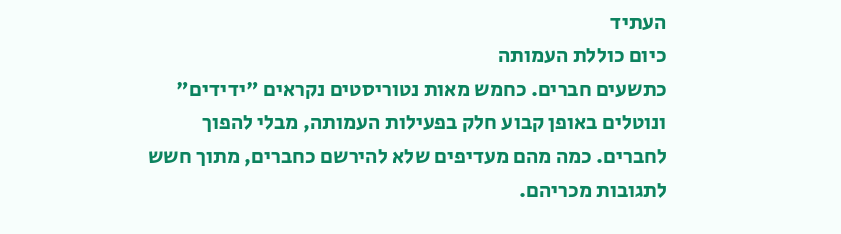העתיד
כיום כוללת העמותה
כתשעים חברים. כחמש מאות נטוריסטים נקראים "ידידים"
ונוטלים באופן קבוע חלק בפעילות העמותה, מבלי להפוך
לחברים. כמה מהם מעדיפים שלא להירשם כחברים, מתוך חשש
לתגובות מכריהם.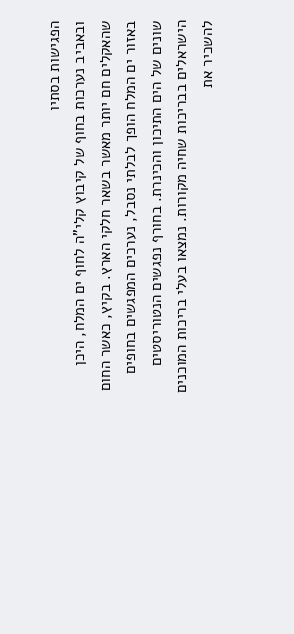הפגישות בסתיו
ובאביב נערכות בחוף של קיבוץ קלי"ה לחוף ים המלח, היכן
שהאקלים חם יותר מאשר בשאר חלקי הארץ. בקיץ, כאשר החום
באזור ים המלח הופך לבלתי נסבל, נערכים המפגשים בחופים
שונים של הים התיכון והכינרת. בחורף נפגשים הנטוריסטים
הישראלים בבריכות שחיה מקורות. נמצאו בעלי בריכות המוכנים
להשכיר את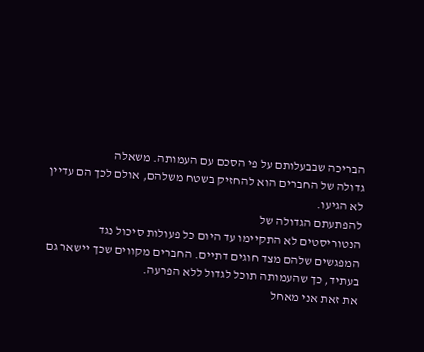הבריכה שבבעלותם על פי הסכם עם העמותה. משאלה
גדולה של החברים הוא להחזיק בשטח משלהם, אולם לכך הם עדיין
לא הגיעו.
להפתעתם הגדולה של
הנטוריסטים לא התקיימו עד היום כל פעולות סיכול נגד
המפגשים שלהם מצד חוגים דתיים. החברים מקווים שכך יישאר גם
בעתיד, כך שהעמותה תוכל לגדול ללא הפרעה.
את זאת אני מאחל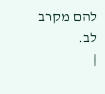להם מקרב לב.
|